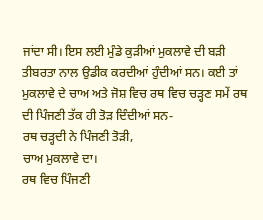ਜਾਂਦਾ ਸੀ। ਇਸ ਲਈ ਮੁੰਡੇ ਕੁੜੀਆਂ ਮੁਕਲਾਵੇ ਦੀ ਬੜੀ ਤੀਬਰਤਾ ਨਾਲ ਉਡੀਕ ਕਰਦੀਆਂ ਹੁੰਦੀਆਂ ਸਨ। ਕਈ ਤਾਂ ਮੁਕਲਾਵੇ ਦੇ ਚਾਅ ਅਤੇ ਜੋਸ਼ ਵਿਚ ਰਥ ਵਿਚ ਚੜ੍ਹਣ ਸਮੇਂ ਰਥ ਦੀ ਪਿੰਜਣੀ ਤੱਕ ਹੀ ਤੋੜ ਦਿੰਦੀਆਂ ਸਨ-
ਰਥ ਚੜ੍ਹਦੀ ਨੇ ਪਿੰਜਣੀ ਤੋੜੀ,
ਚਾਅ ਮੁਕਲਾਵੇ ਦਾ।
ਰਥ ਵਿਚ ਪਿੰਜਣੀ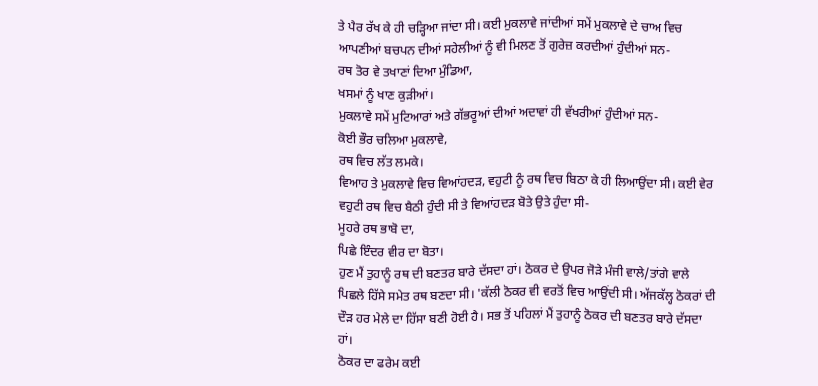ਤੇ ਪੈਰ ਰੱਖ ਕੇ ਹੀ ਚੜ੍ਹਿਆ ਜਾਂਦਾ ਸੀ। ਕਈ ਮੁਕਲਾਵੇ ਜਾਂਦੀਆਂ ਸਮੇਂ ਮੁਕਲਾਵੇ ਦੇ ਚਾਅ ਵਿਚ ਆਪਣੀਆਂ ਬਚਪਨ ਦੀਆਂ ਸਹੇਲੀਆਂ ਨੂੰ ਵੀ ਮਿਲਣ ਤੋਂ ਗੁਰੇਜ਼ ਕਰਦੀਆਂ ਹੁੰਦੀਆਂ ਸਨ-
ਰਥ ਤੋਰ ਵੇ ਤਖਾਣਾਂ ਦਿਆ ਮੁੰਡਿਆ,
ਖਸਮਾਂ ਨੂੰ ਖਾਣ ਕੁੜੀਆਂ।
ਮੁਕਲਾਵੇ ਸਮੇਂ ਮੁਟਿਆਰਾਂ ਅਤੇ ਗੱਭਰੂਆਂ ਦੀਆਂ ਅਦਾਵਾਂ ਹੀ ਵੱਖਰੀਆਂ ਹੁੰਦੀਆਂ ਸਨ-
ਕੋਈ ਭੌਰ ਚਲਿਆ ਮੁਕਲਾਵੇ,
ਰਥ ਵਿਚ ਲੱਤ ਲਮਕੇ।
ਵਿਆਹ ਤੇ ਮੁਕਲਾਵੇ ਵਿਚ ਵਿਆਂਹਦੜ, ਵਹੁਟੀ ਨੂੰ ਰਥ ਵਿਚ ਬਿਠਾ ਕੇ ਹੀ ਲਿਆਉਂਦਾ ਸੀ। ਕਈ ਵੇਰ ਵਹੁਟੀ ਰਥ ਵਿਚ ਬੈਠੀ ਹੁੰਦੀ ਸੀ ਤੇ ਵਿਆਂਹਦੜ ਬੋਤੇ ਉਤੇ ਹੁੰਦਾ ਸੀ-
ਮੂਹਰੇ ਰਥ ਭਾਬੋ ਦਾ,
ਪਿਛੇ ਇੰਦਰ ਵੀਰ ਦਾ ਬੋਤਾ।
ਹੁਣ ਮੈਂ ਤੁਹਾਨੂੰ ਰਥ ਦੀ ਬਣਤਰ ਬਾਰੇ ਦੱਸਦਾ ਹਾਂ। ਠੋਕਰ ਦੇ ਉਪਰ ਜੋੜੇ ਮੰਜੀ ਵਾਲੇ/ਤਾਂਗੇ ਵਾਲੇ ਪਿਛਲੇ ਹਿੱਸੇ ਸਮੇਤ ਰਥ ਬਣਦਾ ਸੀ। 'ਕੱਲੀ ਠੋਕਰ ਵੀ ਵਰਤੋਂ ਵਿਚ ਆਉਂਦੀ ਸੀ। ਅੱਜਕੱਲ੍ਹ ਠੋਕਰਾਂ ਦੀ ਦੌੜ ਹਰ ਮੇਲੇ ਦਾ ਹਿੱਸਾ ਬਣੀ ਹੋਈ ਹੈ। ਸਭ ਤੋਂ ਪਹਿਲਾਂ ਮੈਂ ਤੁਹਾਨੂੰ ਠੋਕਰ ਦੀ ਬਣਤਰ ਬਾਰੇ ਦੱਸਦਾ ਹਾਂ।
ਠੋਕਰ ਦਾ ਫਰੇਮ ਕਈ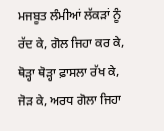ਮਜਬੂਤ ਲੰਮੀਆਂ ਲੱਕੜਾਂ ਨੂੰ ਰੱਦ ਕੇ, ਗੋਲ ਜਿਹਾ ਕਰ ਕੇ, ਥੋੜ੍ਹਾ ਥੋੜ੍ਹਾ ਫ਼ਾਸਲਾ ਰੱਖ ਕੇ, ਜੋੜ ਕੇ, ਅਰਧ ਗੋਲਾ ਜਿਹਾ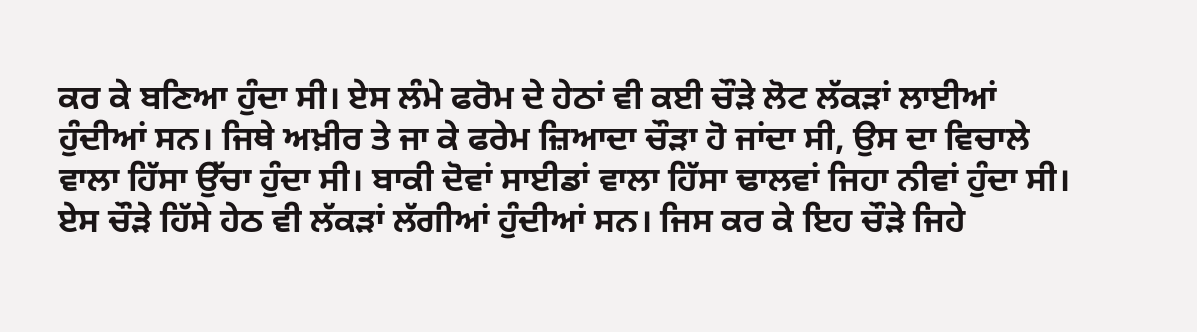ਕਰ ਕੇ ਬਣਿਆ ਹੁੰਦਾ ਸੀ। ਏਸ ਲੰਮੇ ਫਰੋਮ ਦੇ ਹੇਠਾਂ ਵੀ ਕਈ ਚੌੜੇ ਲੋਟ ਲੱਕੜਾਂ ਲਾਈਆਂ ਹੁੰਦੀਆਂ ਸਨ। ਜਿਥੇ ਅਖ਼ੀਰ ਤੇ ਜਾ ਕੇ ਫਰੇਮ ਜ਼ਿਆਦਾ ਚੌੜਾ ਹੋ ਜਾਂਦਾ ਸੀ, ਉਸ ਦਾ ਵਿਚਾਲੇ ਵਾਲਾ ਹਿੱਸਾ ਉੱਚਾ ਹੁੰਦਾ ਸੀ। ਬਾਕੀ ਦੋਵਾਂ ਸਾਈਡਾਂ ਵਾਲਾ ਹਿੱਸਾ ਢਾਲਵਾਂ ਜਿਹਾ ਨੀਵਾਂ ਹੁੰਦਾ ਸੀ। ਏਸ ਚੌੜੇ ਹਿੱਸੇ ਹੇਠ ਵੀ ਲੱਕੜਾਂ ਲੱਗੀਆਂ ਹੁੰਦੀਆਂ ਸਨ। ਜਿਸ ਕਰ ਕੇ ਇਹ ਚੌੜੇ ਜਿਹੇ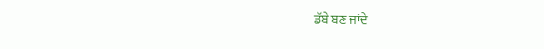ਡੱਬੇ ਬਣ ਜਾਂਦੇ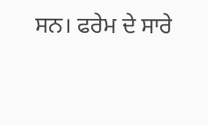ਸਨ। ਫਰੇਮ ਦੇ ਸਾਰੇ